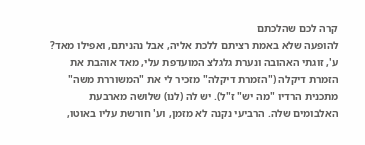קרה לכם שהלכתם
להופעה שלא באמת רציתם ללכת אליה, אבל נהניתם, ואפילו מאד?
ע', זוגתי האהובה ונערת גלגלצ המועדפת עלי, מאד אוהבת את הזמרת דיקלה ("הזמרת דיקלה" מזכיר לי את "המשוררת משה" מתכנית הרדיו "מה יש" ז"ל). יש לה (לנו) שלושה מארבעת האלבומים שלה. הרביעי נקנה לא מזמן, וע' חורשת עליו באוטו,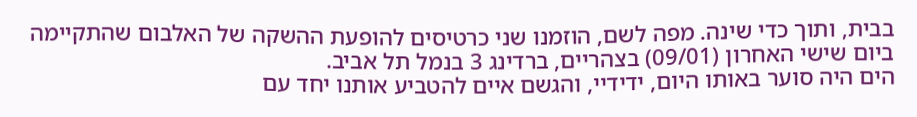בבית, ותוך כדי שינה. מפה לשם, הוזמנו שני כרטיסים להופעת ההשקה של האלבום שהתקיימה ביום שישי האחרון (09/01) בצהריים, ברדינג 3 בנמל תל אביב.
הים היה סוער באותו היום, ידידיי, והגשם איים להטביע אותנו יחד עם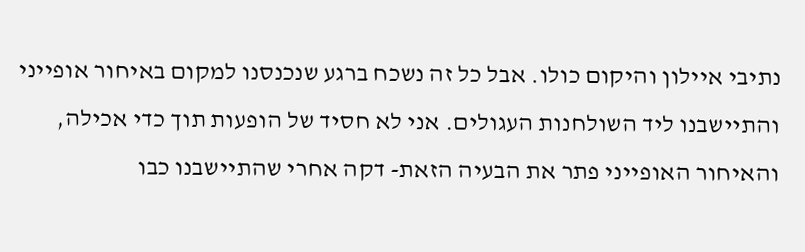נתיבי איילון והיקום כולו. אבל כל זה נשכח ברגע שנכנסנו למקום באיחור אופייני והתיישבנו ליד השולחנות העגולים. אני לא חסיד של הופעות תוך כדי אכילה, והאיחור האופייני פתר את הבעיה הזאת- דקה אחרי שהתיישבנו כבו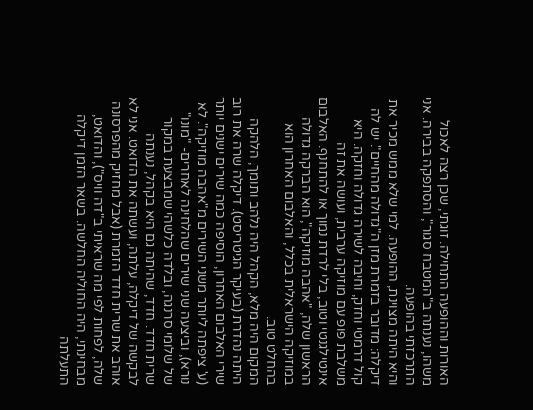האורות וההופעה התחילה. זוגתי, שכן רצה לאכול משהו, נענתה ב"המטבח סגור", והסתפקה בבירה. אני התרכזתי בהופעה.
והיא היתה מצוינת, ההופעה. למי שלא ממש מכיר את דיקלה: מדובר בזמרת מזן ה"גדולה מהחיים". יש לה קול דרמטי וחזק, וחיבה לשירה גדולה וחזקה. היא משלבת פופ עם מוזיקה ערבית, ועושה את זה אינטילגנטי וטוב, בלי לרדת נמוך או להתחנף. האלבום הראשון שלה, "אהבה מוזיקה", הוא הברקה גדולה במוזיקה הישראלית בכלל, והאלבום האחרון הוא בהחלט טוב.
המקום היה מלא, הקהל היה נלהב ותומך, הלהקה היתה נהדרת (בעיקר הגיטריסט). דיקלה שרה את רוב שירי האלבום האחרון, הוסיפה כמה שירים ישנים יותר (ע' ציפתה ליותר משני השירים מ"אהבה מוזיקה". לא נורא), וביצעה שני שירים שהלחינה לאחרים- "מונו" של שלומי סרנגה, ובלדה כלשהי שמבצעת במקור שרית חדד. חדד, שהיתה גם היא בקהל, נענתה לבקשה של דיקלה, עלתה, ועשתה את הדואט. אני לא אוהב את שרית חדד הזמרת (אבל מחזיק מהפרסונה שלה, לפחות לפי מה שראיתי ב"דה וויס"), והדואט, מבחינתי, היה החוליה החלשה. בשאר הזמן דיקלה התעלתה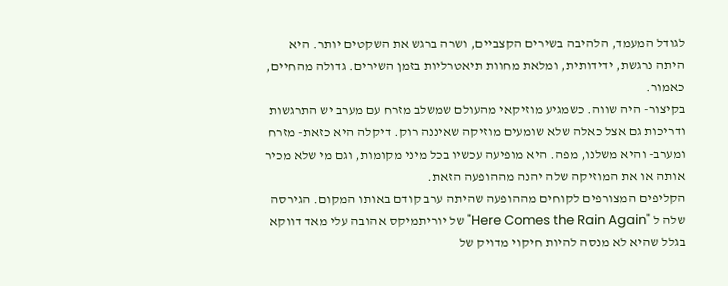לגודל המעמד, הלהיבה בשירים הקצביים, ושרה ברגש את השקטים יותר. היא היתה נרגשת, ידידותית, ומלאת מחוות תיאטרליות בזמן השירים. גדולה מהחיים, כאמור.
בקיצור- היה שווה. כשמגיע מוזיקאי מהעולם שמשלב מזרח עם מערב יש התרגשות ודריכות גם אצל כאלה שלא שומעים מוזיקה שאיננה רוק. דיקלה היא כזאת- מזרח ומערב- והיא משלנו, מפה. היא מופיעה עכשיו בכל מיני מקומות, וגם מי שלא מכיר אותה או את המוזיקה שלה יהנה מההופעה הזאת.
הקליפים המצורפים לקוחים מההופעה שהיתה ערב קודם באותו המקום. הגירסה שלה ל "Here Comes the Rain Again" של יוריתמיקס אהובה עלי מאד דווקא בגלל שהיא לא מנסה להיות חיקוי מדויק של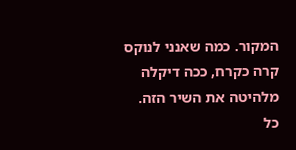המקור. כמה שאנני לנוקס קרה כקרח, ככה דיקלה מלהיטה את השיר הזה.
כל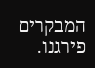המבקרים פירגנו.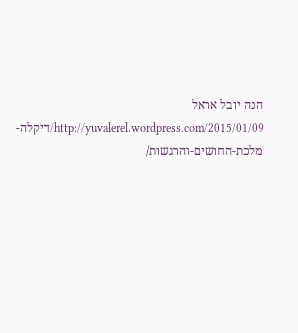הנה יובל אראל
http://yuvalerel.wordpress.com/2015/01/09/דיקלה-מלכת-החושים-והרגשות/